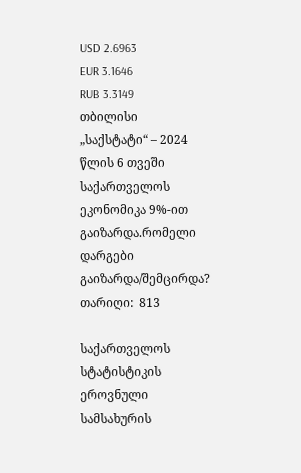USD 2.6963
EUR 3.1646
RUB 3.3149
თბილისი
„საქსტატი“ – 2024 წლის 6 თვეში საქართველოს ეკონომიკა 9%-ით გაიზარდა.რომელი დარგები გაიზარდა/შემცირდა?
თარიღი:  813

საქართველოს სტატისტიკის ეროვნული სამსახურის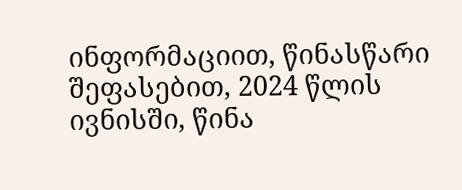ინფორმაციით, წინასწარი შეფასებით, 2024 წლის ივნისში, წინა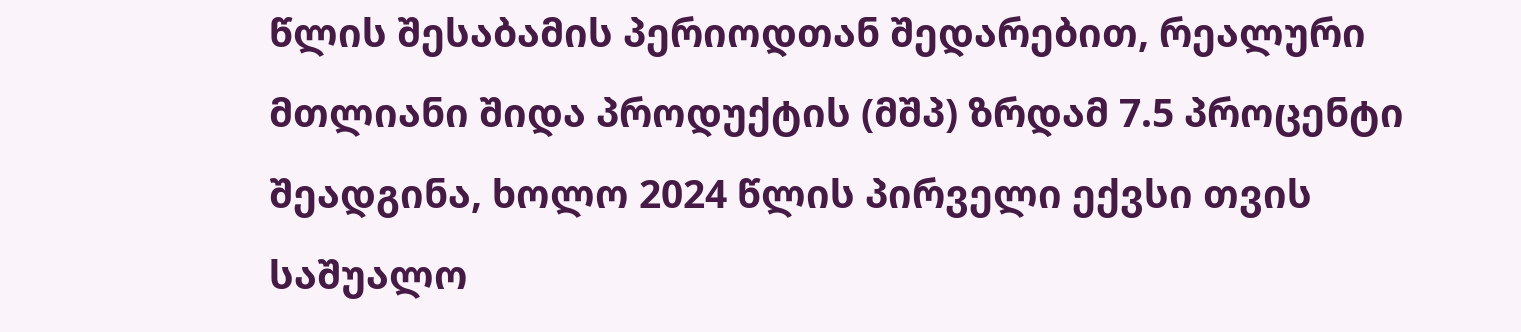წლის შესაბამის პერიოდთან შედარებით, რეალური მთლიანი შიდა პროდუქტის (მშპ) ზრდამ 7.5 პროცენტი შეადგინა, ხოლო 2024 წლის პირველი ექვსი თვის საშუალო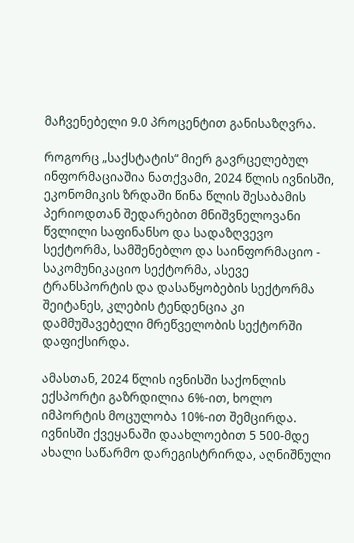მაჩვენებელი 9.0 პროცენტით განისაზღვრა.

როგორც „საქსტატის“ მიერ გავრცელებულ ინფორმაციაშია ნათქვამი, 2024 წლის ივნისში, ეკონომიკის ზრდაში წინა წლის შესაბამის პერიოდთან შედარებით მნიშვნელოვანი წვლილი საფინანსო და სადაზღვევო სექტორმა, სამშენებლო და საინფორმაციო - საკომუნიკაციო სექტორმა, ასევე ტრანსპორტის და დასაწყობების სექტორმა შეიტანეს, კლების ტენდენცია კი დამმუშავებელი მრეწველობის სექტორში დაფიქსირდა.

ამასთან, 2024 წლის ივნისში საქონლის ექსპორტი გაზრდილია 6%-ით, ხოლო იმპორტის მოცულობა 10%-ით შემცირდა. ივნისში ქვეყანაში დაახლოებით 5 500-მდე ახალი საწარმო დარეგისტრირდა, აღნიშნული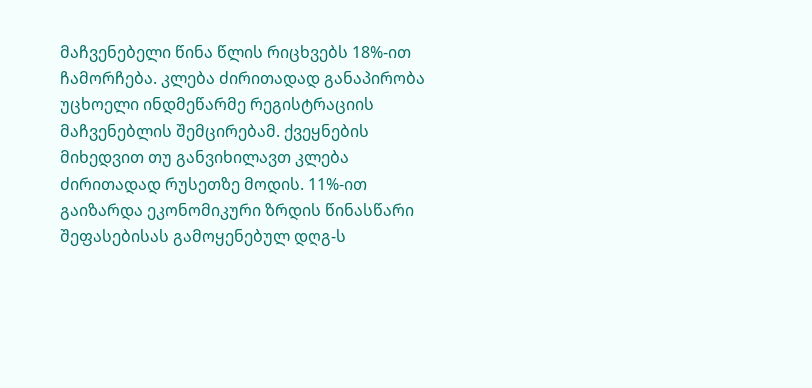მაჩვენებელი წინა წლის რიცხვებს 18%-ით ჩამორჩება. კლება ძირითადად განაპირობა უცხოელი ინდმეწარმე რეგისტრაციის მაჩვენებლის შემცირებამ. ქვეყნების მიხედვით თუ განვიხილავთ კლება ძირითადად რუსეთზე მოდის. 11%-ით გაიზარდა ეკონომიკური ზრდის წინასწარი შეფასებისას გამოყენებულ დღგ-ს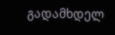გადამხდელ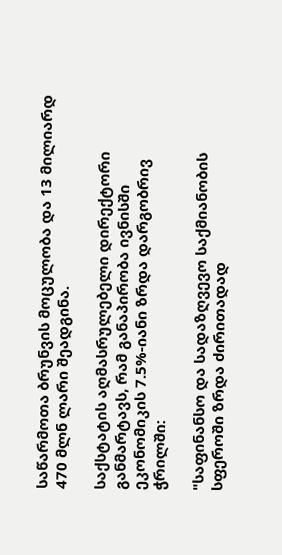საწარმოთა ბრუნვის მოცულობა და 13 მილიარდ 470 მლნ ლარი შეადგინა.

საქსტატის აღმასრულებელი დირექტორი განმარტავს, რამ განაპირობა ივნისში ეკონომიკის 7.5%-იანი ზრდა დარგობრივ ჭრილში:

"საფინანსო და სადაზღვევო საქმიანობის სფეროში ზრდა ძირითადად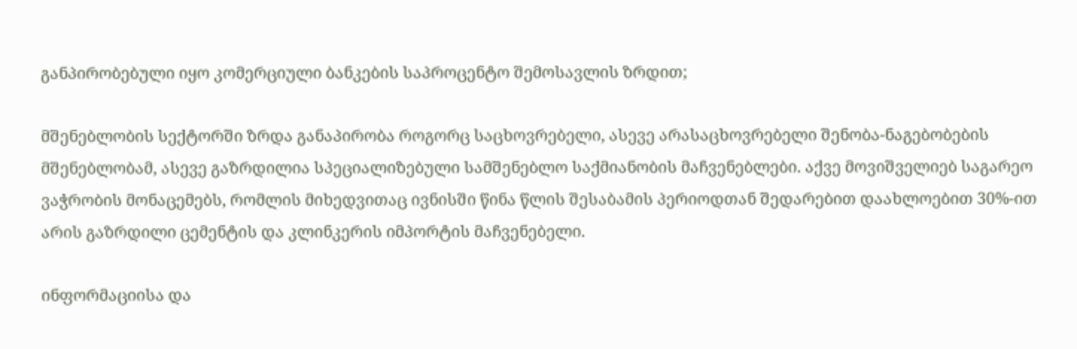განპირობებული იყო კომერციული ბანკების საპროცენტო შემოსავლის ზრდით;

მშენებლობის სექტორში ზრდა განაპირობა როგორც საცხოვრებელი, ასევე არასაცხოვრებელი შენობა-ნაგებობების მშენებლობამ, ასევე გაზრდილია სპეციალიზებული სამშენებლო საქმიანობის მაჩვენებლები. აქვე მოვიშველიებ საგარეო ვაჭრობის მონაცემებს, რომლის მიხედვითაც ივნისში წინა წლის შესაბამის პერიოდთან შედარებით დაახლოებით 30%-ით არის გაზრდილი ცემენტის და კლინკერის იმპორტის მაჩვენებელი.

ინფორმაციისა და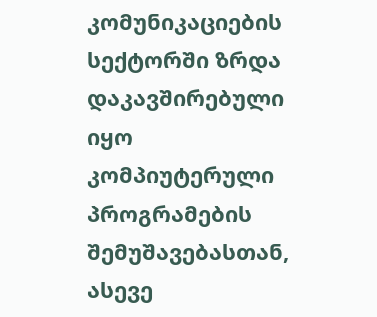კომუნიკაციების სექტორში ზრდა დაკავშირებული იყო კომპიუტერული პროგრამების შემუშავებასთან, ასევე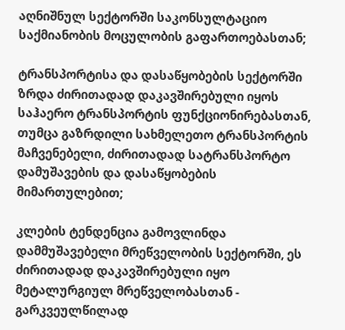აღნიშნულ სექტორში საკონსულტაციო საქმიანობის მოცულობის გაფართოებასთან;

ტრანსპორტისა და დასაწყობების სექტორში ზრდა ძირითადად დაკავშირებული იყოს საჰაერო ტრანსპორტის ფუნქციონირებასთან, თუმცა გაზრდილი სახმელეთო ტრანსპორტის მაჩვენებელი, ძირითადად სატრანსპორტო დამუშავების და დასაწყობების მიმართულებით;

კლების ტენდენცია გამოვლინდა დამმუშავებელი მრეწველობის სექტორში, ეს ძირითადად დაკავშირებული იყო მეტალურგიულ მრეწველობასთან - გარკვეულწილად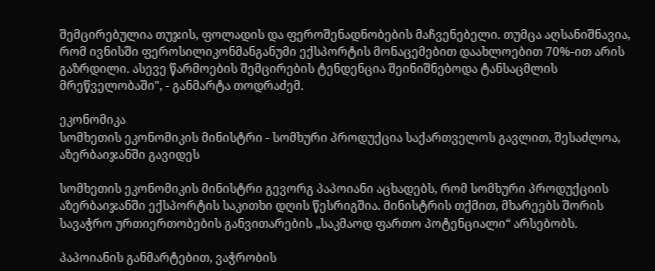შემცირებულია თუჯის, ფოლადის და ფეროშენადნობების მაჩვენებელი. თუმცა აღსანიშნავია, რომ ივნისში ფეროსილიკონმანგანუმი ექსპორტის მონაცემებით დაახლოებით 70%-ით არის გაზრდილი. ასევე წარმოების შემცირების ტენდენცია შეინიშნებოდა ტანსაცმლის მრეწველობაში", - განმარტა თოდრაძემ.

ეკონომიკა
სომხეთის ეკონომიკის მინისტრი - სომხური პროდუქცია საქართველოს გავლით, შესაძლოა, აზერბაიჯანში გავიდეს

სომხეთის ეკონომიკის მინისტრი გევორგ პაპოიანი აცხადებს, რომ სომხური პროდუქციის აზერბაიჯანში ექსპორტის საკითხი დღის წესრიგშია. მინისტრის თქმით, მხარეებს შორის სავაჭრო ურთიერთობების განვითარების „საკმაოდ ფართო პოტენციალი“ არსებობს.

პაპოიანის განმარტებით, ვაჭრობის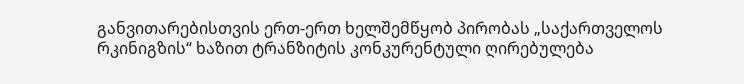განვითარებისთვის ერთ-ერთ ხელშემწყობ პირობას „საქართველოს რკინიგზის“ ხაზით ტრანზიტის კონკურენტული ღირებულება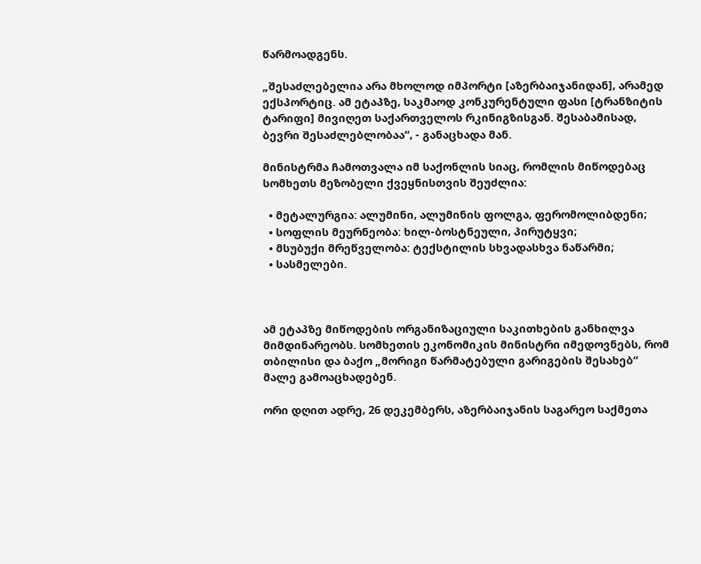წარმოადგენს.

„შესაძლებელია არა მხოლოდ იმპორტი [აზერბაიჯანიდან], არამედ ექსპორტიც. ამ ეტაპზე, საკმაოდ კონკურენტული ფასი [ტრანზიტის ტარიფი] მივიღეთ საქართველოს რკინიგზისგან. შესაბამისად, ბევრი შესაძლებლობაა“, - განაცხადა მან.

მინისტრმა ჩამოთვალა იმ საქონლის სიაც, რომლის მიწოდებაც სომხეთს მეზობელი ქვეყნისთვის შეუძლია:

  • მეტალურგია: ალუმინი, ალუმინის ფოლგა, ფერომოლიბდენი;
  • სოფლის მეურნეობა: ხილ-ბოსტნეული, პირუტყვი;
  • მსუბუქი მრეწველობა: ტექსტილის სხვადასხვა ნაწარმი;
  • სასმელები.



ამ ეტაპზე მიწოდების ორგანიზაციული საკითხების განხილვა მიმდინარეობს. სომხეთის ეკონომიკის მინისტრი იმედოვნებს, რომ თბილისი და ბაქო „მორიგი წარმატებული გარიგების შესახებ“ მალე გამოაცხადებენ.

ორი დღით ადრე, 26 დეკემბერს, აზერბაიჯანის საგარეო საქმეთა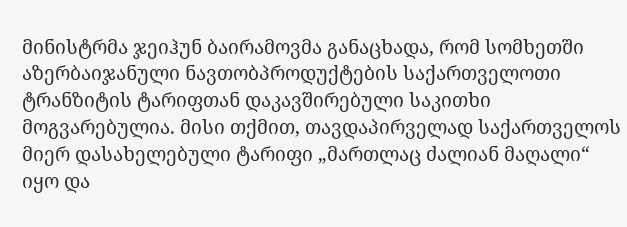მინისტრმა ჯეიჰუნ ბაირამოვმა განაცხადა, რომ სომხეთში აზერბაიჯანული ნავთობპროდუქტების საქართველოთი ტრანზიტის ტარიფთან დაკავშირებული საკითხი მოგვარებულია. მისი თქმით, თავდაპირველად საქართველოს მიერ დასახელებული ტარიფი „მართლაც ძალიან მაღალი“ იყო და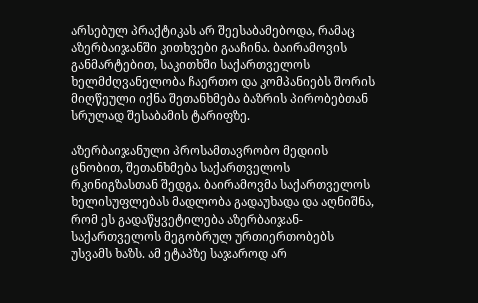არსებულ პრაქტიკას არ შეესაბამებოდა, რამაც აზერბაიჯანში კითხვები გააჩინა. ბაირამოვის განმარტებით, საკითხში საქართველოს ხელმძღვანელობა ჩაერთო და კომპანიებს შორის მიღწეული იქნა შეთანხმება ბაზრის პირობებთან სრულად შესაბამის ტარიფზე.

აზერბაიჯანული პროსამთავრობო მედიის ცნობით, შეთანხმება საქართველოს რკინიგზასთან შედგა. ბაირამოვმა საქართველოს ხელისუფლებას მადლობა გადაუხადა და აღნიშნა, რომ ეს გადაწყვეტილება აზერბაიჯან-საქართველოს მეგობრულ ურთიერთობებს უსვამს ხაზს. ამ ეტაპზე საჯაროდ არ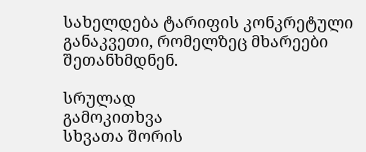სახელდება ტარიფის კონკრეტული განაკვეთი, რომელზეც მხარეები შეთანხმდნენ.

სრულად
გამოკითხვა
სხვათა შორის